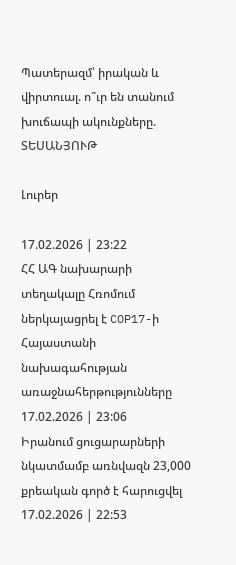Պատերազմ՝ իրական և վիրտուալ. ո՞ւր են տանում խուճապի ակունքները. ՏԵՍԱՆՅՈՒԹ

Լուրեր

17.02.2026 | 23:22
ՀՀ ԱԳ նախարարի տեղակալը Հռոմում ներկայացրել է COP17-ի Հայաստանի նախագահության առաջնահերթությունները
17.02.2026 | 23:06
Իրանում ցուցարարների նկատմամբ առնվազն 23,000 քրեական գործ է հարուցվել
17.02.2026 | 22:53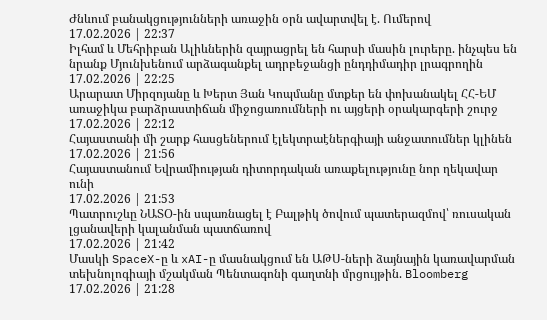Ժնևում բանակցությունների առաջին օրն ավարտվել է. Ումերով
17.02.2026 | 22:37
Իլհամ և Մեհրիբան Ալիևներին զայրացրել են հարսի մասին լուրերը. ինչպես են նրանք Մյունխենում արձագանքել ադրբեջանցի ընդդիմադիր լրագրողին
17.02.2026 | 22:25
Արարատ Միրզոյանը և Խերտ Յան Կոպմանը մտքեր են փոխանակել ՀՀ-ԵՄ առաջիկա բարձրաստիճան միջոցառումների ու այցերի օրակարգերի շուրջ
17.02.2026 | 22:12
Հայաստանի մի շարք հասցեներում էլեկտրաէներգիայի անջատումներ կլինեն
17.02.2026 | 21:56
Հայաստանում Եվրամիության դիտորդական առաքելությունը նոր ղեկավար ունի
17.02.2026 | 21:53
Պատրուշևը ՆԱՏՕ-ին սպառնացել է Բալթիկ ծովում պատերազմով՝ ռուսական լցանավերի կալանման պատճառով
17.02.2026 | 21:42
Մասկի SpaceX-ը և xAI-ը մասնակցում են ԱԹՍ-ների ձայնային կառավարման տեխնոլոգիայի մշակման Պենտագոնի գաղտնի մրցույթին. Bloomberg
17.02.2026 | 21:28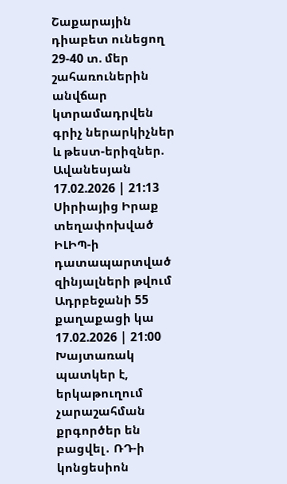Շաքարային դիաբետ ունեցող 29-40 տ. մեր շահառուներին անվճար կտրամադրվեն գրիչ ներարկիչներ և թեստ-երիզներ. Ավանեսյան
17.02.2026 | 21:13
Սիրիայից Իրաք տեղափոխված ԻԼԻՊ-ի դատապարտված զինյալների թվում Ադրբեջանի 55 քաղաքացի կա
17.02.2026 | 21:00
Խայտառակ պատկեր է, երկաթուղում չարաշահման քրգործեր են բացվել․ ՌԴ-ի կոնցեսիոն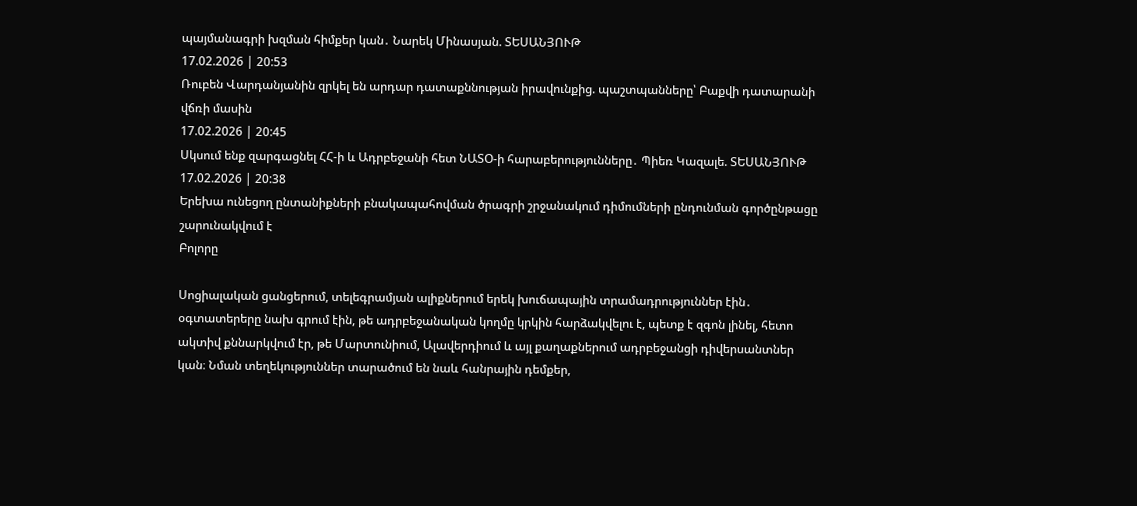պայմանագրի խզման հիմքեր կան․ Նարեկ Մինասյան. ՏԵՍԱՆՅՈՒԹ
17.02.2026 | 20:53
Ռուբեն Վարդանյանին զրկել են արդար դատաքննության իրավունքից. պաշտպանները՝ Բաքվի դատարանի վճռի մասին
17.02.2026 | 20:45
Սկսում ենք զարգացնել ՀՀ-ի և Ադրբեջանի հետ ՆԱՏՕ-ի հարաբերությունները․ Պիեռ Կազալե. ՏԵՍԱՆՅՈՒԹ
17.02.2026 | 20:38
Երեխա ունեցող ընտանիքների բնակապահովման ծրագրի շրջանակում դիմումների ընդունման գործընթացը շարունակվում է
Բոլորը

Սոցիալական ցանցերում, տելեգրամյան ալիքներում երեկ խուճապային տրամադրություններ էին․ օգտատերերը նախ գրում էին, թե ադրբեջանական կողմը կրկին հարձակվելու է, պետք է զգոն լինել, հետո ակտիվ քննարկվում էր, թե Մարտունիում, Ալավերդիում և այլ քաղաքներում ադրբեջանցի դիվերսանտներ կան։ Նման տեղեկություններ տարածում են նաև հանրային դեմքեր,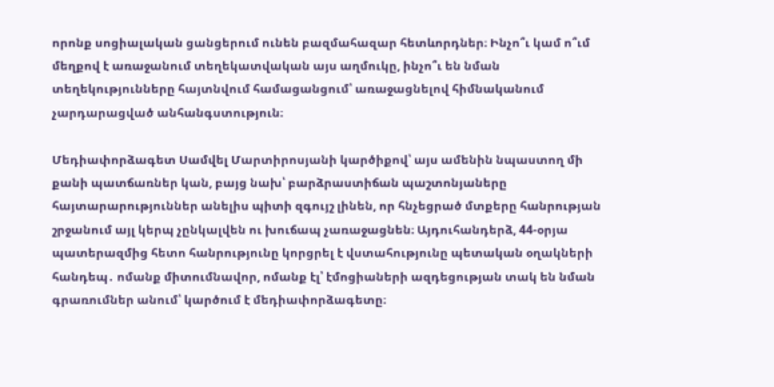որոնք սոցիալական ցանցերում ունեն բազմահազար հետևորդներ։ Ինչո՞ւ կամ ո՞ւմ մեղքով է առաջանում տեղեկատվական այս աղմուկը, ինչո՞ւ են նման տեղեկությունները հայտնվում համացանցում՝ առաջացնելով հիմնականում չարդարացված անհանգստություն։

Մեդիափորձագետ Սամվել Մարտիրոսյանի կարծիքով՝ այս ամենին նպաստող մի քանի պատճառներ կան, բայց նախ՝ բարձրաստիճան պաշտոնյաները հայտարարություններ անելիս պիտի զգույշ լինեն, որ հնչեցրած մտքերը հանրության շրջանում այլ կերպ չընկալվեն ու խուճապ չառաջացնեն։ Այդուհանդերձ, 44-օրյա պատերազմից հետո հանրությունը կորցրել է վստահությունը պետական օղակների հանդեպ․ ոմանք միտումնավոր, ոմանք էլ՝ էմոցիաների ազդեցության տակ են նման գրառումներ անում՝ կարծում է մեդիափորձագետը։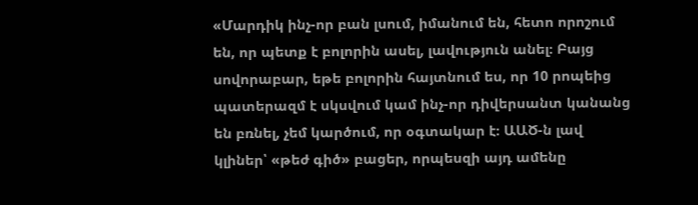«Մարդիկ ինչ-որ բան լսում, իմանում են, հետո որոշում են, որ պետք է բոլորին ասել, լավություն անել։ Բայց սովորաբար, եթե բոլորին հայտնում ես, որ 10 րոպեից պատերազմ է սկսվում կամ ինչ-որ դիվերսանտ կանանց են բռնել, չեմ կարծում, որ օգտակար է։ ԱԱԾ-ն լավ կլիներ՝ «թեժ գիծ» բացեր, որպեսզի այդ ամենը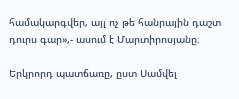համակարգվեր, այլ ոչ թե հանրային դաշտ դուրս գար»,- ասում է Մարտիրոսյանը։

Երկրորդ պատճառը, ըստ Սամվել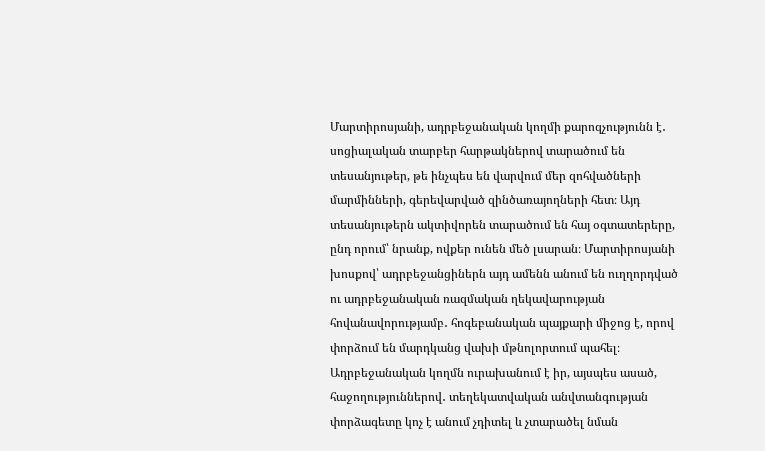Մարտիրոսյանի, ադրբեջանական կողմի քարոզչությունն է․ սոցիալական տարբեր հարթակներով տարածում են տեսանյութեր, թե ինչպես են վարվում մեր զոհվածների մարմինների, գերեվարված զինծառայողների հետ։ Այդ տեսանյութերն ակտիվորեն տարածում են հայ օգտատերերը, ընդ որում՝ նրանք, ովքեր ունեն մեծ լսարան։ Մարտիրոսյանի խոսքով՝ ադրբեջանցիներն այդ ամենն անում են ուղղորդված ու ադրբեջանական ռազմական ղեկավարության հովանավորությամբ․ հոգեբանական պայքարի միջոց է, որով փորձում են մարդկանց վախի մթնոլորտում պահել։ Ադրբեջանական կողմն ուրախանում է իր, այսպես ասած, հաջողություններով․ տեղեկատվական անվտանգության փորձագետը կոչ է անում չդիտել և չտարածել նման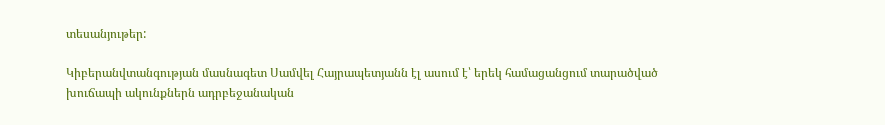տեսանյութեր:

Կիբերանվտանգության մասնագետ Սամվել Հայրապետյանն էլ ասում է՝ երեկ համացանցում տարածված խուճապի ակունքներն ադրբեջանական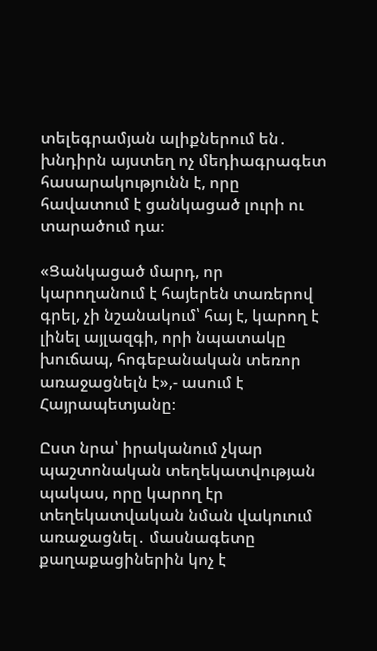տելեգրամյան ալիքներում են․ խնդիրն այստեղ ոչ մեդիագրագետ հասարակությունն է, որը հավատում է ցանկացած լուրի ու տարածում դա։

«Ցանկացած մարդ, որ կարողանում է հայերեն տառերով գրել, չի նշանակում՝ հայ է, կարող է լինել այլազգի, որի նպատակը խուճապ, հոգեբանական տեռոր առաջացնելն է»,- ասում է Հայրապետյանը։

Ըստ նրա՝ իրականում չկար պաշտոնական տեղեկատվության պակաս, որը կարող էր տեղեկատվական նման վակուում առաջացնել․ մասնագետը քաղաքացիներին կոչ է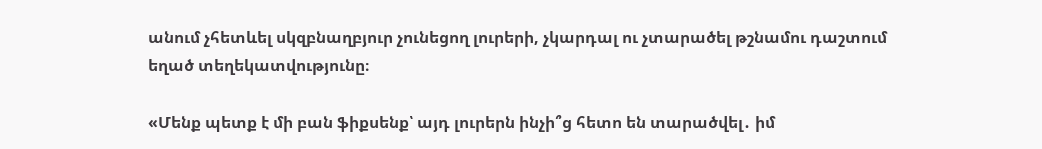անում չհետևել սկզբնաղբյուր չունեցող լուրերի, չկարդալ ու չտարածել թշնամու դաշտում եղած տեղեկատվությունը։

«Մենք պետք է մի բան ֆիքսենք՝ այդ լուրերն ինչի՞ց հետո են տարածվել․ իմ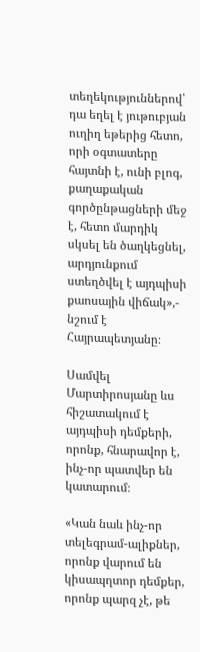տեղեկություններով՝ դա եղել է յութուբյան ուղիղ եթերից հետո, որի օգտատերը հայտնի է, ունի բլոգ, քաղաքական գործընթացների մեջ է, հետո մարդիկ սկսել են ծաղկեցնել, արդյունքում ստեղծվել է այդպիսի քաոսային վիճակ»,- նշում է Հայրապետյանը։

Սամվել Մարտիրոսյանը ևս հիշատակում է այդպիսի դեմքերի, որոնք, հնարավոր է, ինչ-որ պատվեր են կատարում։

«Կան նաև ինչ-որ տելեգրամ-ալիքներ, որոնք վարում են կիսապղտոր դեմքեր, որոնք պարզ չէ, թե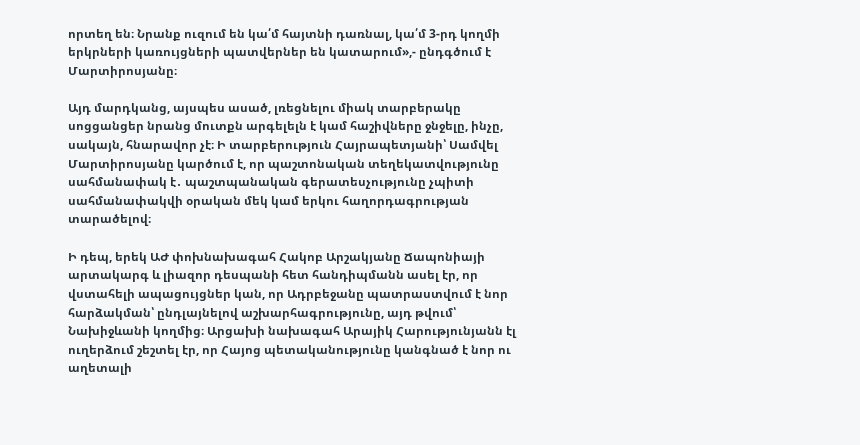որտեղ են։ Նրանք ուզում են կա՛մ հայտնի դառնալ, կա՛մ 3-րդ կողմի երկրների կառույցների պատվերներ են կատարում»,- ընդգծում է Մարտիրոսյանը։

Այդ մարդկանց, այսպես ասած, լռեցնելու միակ տարբերակը սոցցանցեր նրանց մուտքն արգելելն է կամ հաշիվները ջնջելը, ինչը, սակայն, հնարավոր չէ։ Ի տարբերություն Հայրապետյանի՝ Սամվել Մարտիրոսյանը կարծում է, որ պաշտոնական տեղեկատվությունը սահմանափակ է․ պաշտպանական գերատեսչությունը չպիտի սահմանափակվի օրական մեկ կամ երկու հաղորդագրության տարածելով։

Ի դեպ, երեկ ԱԺ փոխնախագահ Հակոբ Արշակյանը Ճապոնիայի արտակարգ և լիազոր դեսպանի հետ հանդիպմանն ասել էր, որ վստահելի ապացույցներ կան, որ Ադրբեջանը պատրաստվում է նոր հարձակման՝ ընդլայնելով աշխարհագրությունը, այդ թվում՝ Նախիջևանի կողմից։ Արցախի նախագահ Արայիկ Հարությունյանն էլ ուղերձում շեշտել էր, որ Հայոց պետականությունը կանգնած է նոր ու աղետալի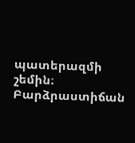պատերազմի շեմին։ Բարձրաստիճան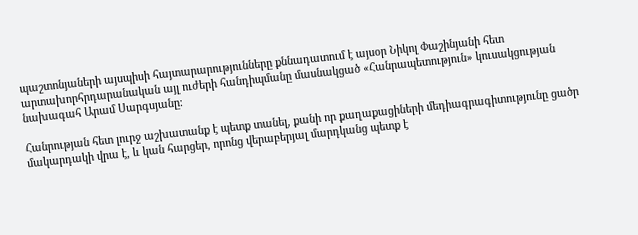պաշտոնյաների այսպիսի հայտարարությունները քննադատում է այսօր Նիկոլ Փաշինյանի հետ արտախորհրդարանական այլ ուժերի հանդիպմանը մասնակցած «Հանրապետություն» կուսակցության նախագահ Արամ Սարգսյանը։

Հանրության հետ լուրջ աշխատանք է պետք տանել, քանի որ քաղաքացիների մեդիագրագիտությունը ցածր մակարդակի վրա է, և կան հարցեր, որոնց վերաբերյալ մարդկանց պետք է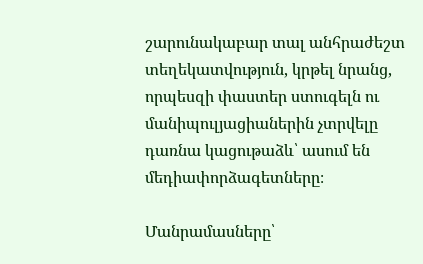շարունակաբար տալ անհրաժեշտ տեղեկատվություն, կրթել նրանց, որպեսզի փաստեր ստուգելն ու մանիպուլյացիաներին չտրվելը դառնա կացութաձև՝ ասում են մեդիափորձագետները։

Մանրամասները՝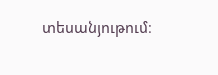տեսանյութում։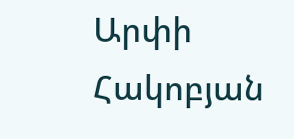Արփի Հակոբյան